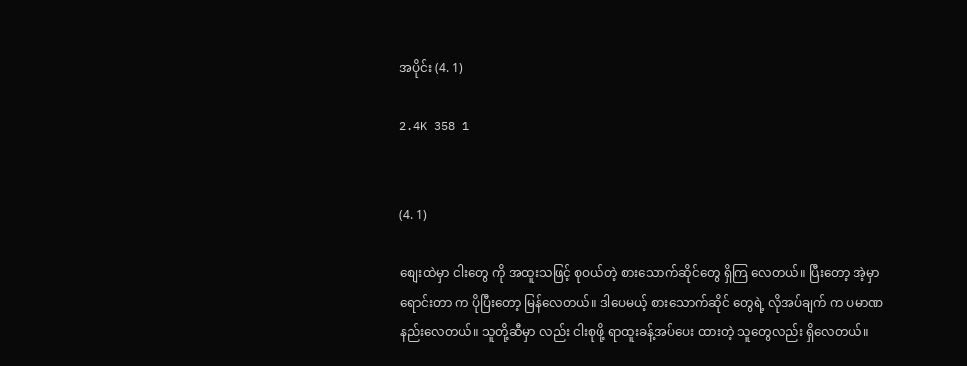အပိုင်း (4. 1)

2.4K 358 1


(4. 1)

စျေးထဲမှာ ငါးတွေ ကို အထူးသဖြင့် စုဝယ်တဲ့ စားသောက်ဆိုင်တွေ ရှိကြ လေတယ်။ ပြီးတော့ အဲ့မှာ ရောင်းတာ က ပိုပြီးတော့ မြန်လေတယ်။ ဒါပေမယ့် စားသောက်ဆိုင် တွေရဲ့ လိုအပ်ချက် က ပမာဏ နည်းလေတယ်။ သူတို့ဆီမှာ လည်း ငါးစုဖို့ ရာထူးခန့်အပ်ပေး ထားတဲ့ သူတွေလည်း ရှိလေတယ်။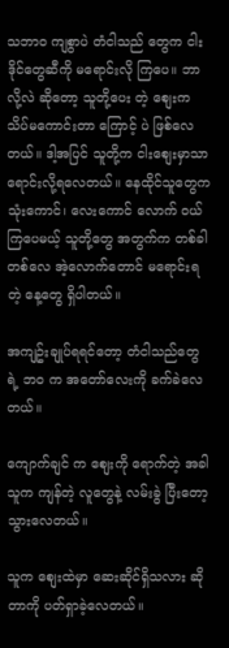သဘာဝ ကျစွာပဲ တံငါသည် တွေက ငါးဒိုင်တွေဆီကို မရောင်းလို ကြပေ။ ဘာလို့လဲ ဆိုတော့ သူတို့ပေး တဲ့ စျေးက သိပ်မကောင်းတာ ကြောင့် ပဲ ဖြစ်လေတယ်။ ဒါ့အပြင် သူတို့က ငါးစျေးမှာသာ ရောင်းလို့ရလေတယ်။ နေထိုင်သူတွေက သုံးကောင်၊ လေးကောင် လောက် ဝယ်ကြပေမယ့် သူတို့တွေ အတွက်က တစ်ခါတစ်လေ အဲ့လောက်တောင် မရောင်းရတဲ့ နေ့တွေ ရှိပါတယ်။

အကျဥ်းချုပ်ရရင်တော့ တံငါသည်တွေ ရဲ့ ဘဝ က အတော်လေးကို ခက်ခဲလေတယ်။

ကျောက်ချင် က စျေးကို ရောက်တဲ့ အခါ သူက ကျန်တဲ့ လူတွေနဲ့ လမ်းခွဲ ပြီးတော့ သွားလေတယ်။

သူက စျေးထဲမှာ ဆေးဆိုင်ရှိသလား ဆိုတာကို ပတ်ရှာခဲ့လေတယ်။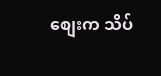စျေးက သိပ်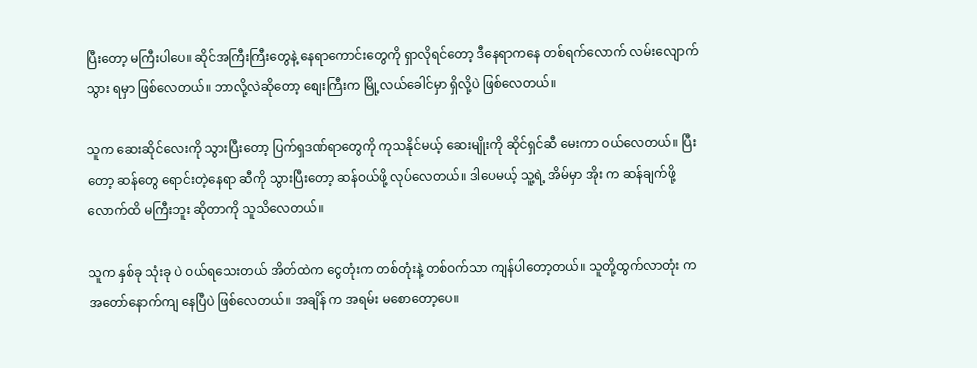ပြီးတော့ မကြီးပါပေ။ ဆိုင်အကြီးကြီးတွေနဲ့ နေရာကောင်းတွေကို ရှာလိုရင်တော့ ဒီနေရာကနေ တစ်ရက်လောက် လမ်းလျောက်သွား ရမှာ ဖြစ်လေတယ်။ ဘာလို့လဲဆိုတော့ စျေးကြီးက မြို့လယ်ခေါင်မှာ ရှိလို့ပဲ ဖြစ်လေတယ်။

သူက ဆေးဆိုင်လေးကို သွားပြီးတော့ ပြက်ရှဒဏ်ရာတွေကို ကုသနိုင်မယ့် ဆေးမျိုးကို ဆိုင်ရှင်ဆီ မေးကာ ဝယ်လေတယ်။ ပြီးတော့ ဆန်တွေ ရောင်းတဲ့နေရာ ဆီကို သွားပြီးတော့ ဆန်ဝယ်ဖို့ လုပ်လေတယ်။ ဒါပေမယ့် သူ့ရဲ့ အိမ်မှာ အိုး က ဆန်ချက်ဖို့လောက်ထိ မကြီးဘူး ဆိုတာကို သူသိလေတယ်။

သူက နှစ်ခု သုံးခု ပဲ ဝယ်ရသေးတယ် အိတ်ထဲက ငွေတုံးက တစ်တုံးနဲ့ တစ်ဝက်သာ ကျန်ပါတော့တယ်။ သူတို့ထွက်လာတုံး က အတော်နောက်ကျ နေပြီပဲ ဖြစ်လေတယ်။ အချိန် က အရမ်း မစောတော့ပေ။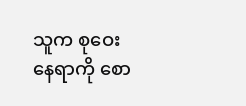သူက စုဝေးနေရာကို စော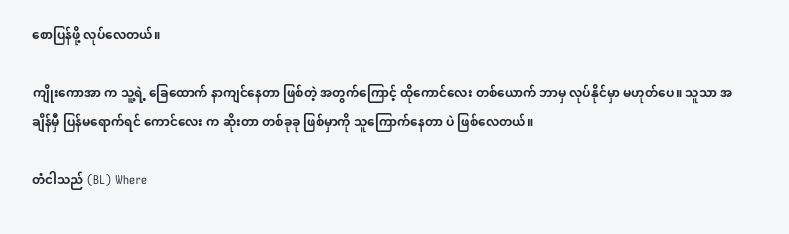စောပြန်ဖို့ လုပ်လေတယ်။

ကျိုးကောအာ က သူ့ရဲ့ ခြေထောက် နာကျင်နေတာ ဖြစ်တဲ့ အတွက်ကြောင့် ထိုကောင်လေး တစ်ယောက် ဘာမှ လုပ်နိုင်မှာ မဟုတ်ပေ။ သူသာ အချိန်မှီ ပြန်မရောက်ရင် ကောင်လေး က ဆိုးတာ တစ်ခုခု ဖြစ်မှာကို သူကြောက်နေတာ ပဲ ဖြစ်လေတယ်။

တံငါသည် (BL) Where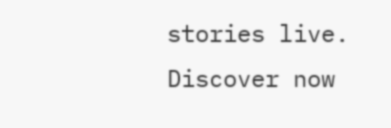stories live. Discover now